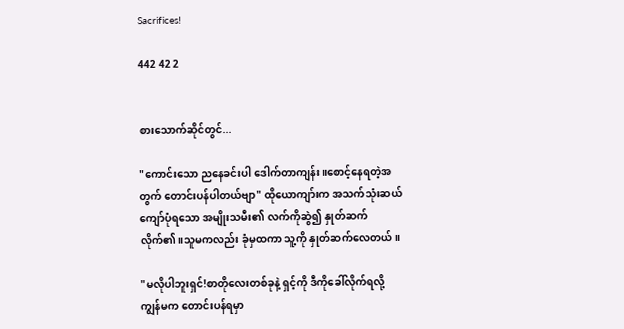Sacrifices!

442 42 2


စားသောက်ဆိုင်တွင်...

"ကောင်းသော ညနေခင်းပါ ဒေါက်တာကျန်း။စောင့်နေရတဲ့အတွက် တောင်းပန်ပါတယ်ဗျာ" ထိုယောကျာ်းက အသက်သုံးဆယ်ကျော်ပုံရသော အမျိုးသမီး၏ လက်ကိုဆွဲ၍ နှုတ်ဆက်လိုက်၏။သူမကလည်း ခုံမှထကာ သူ့ကို နှုတ်ဆက်လေတယ်။

"မလိုပါဘူးရှင်!စာတိုလေးတစ်ခုနဲ့ ရှင့်ကို ဒီကိုခေါ်လိုက်ရလို့ ကျွန်မက တောင်းပန်ရမှာ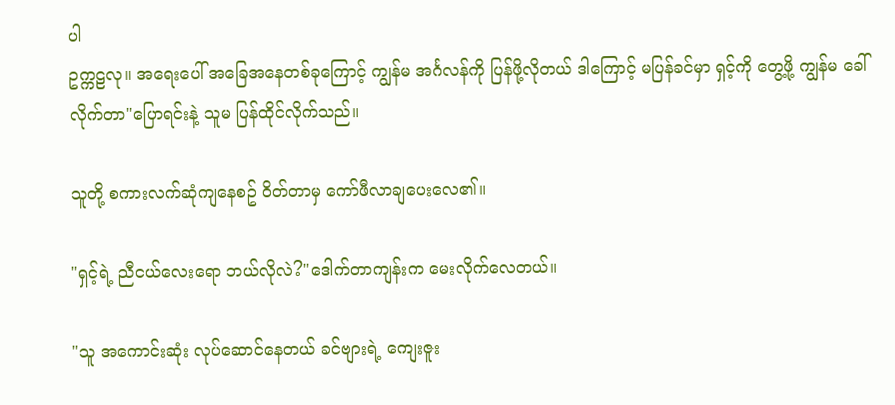ပါ
ဥက္ကဠလု။ အရေးပေါ် အခြေအနေတစ်ခုကြောင့် ကျွန်မ အင်္ဂလန်ကို ပြန်ဖို့လိုတယ် ဒါကြောင့် မပြန်ခင်မှာ ရှင့်ကို တွေ့ဖို့ ကျွန်မ ခေါ်လိုက်တာ"ပြောရင်းနဲ့ သူမ ပြန်ထိုင်လိုက်သည်။

သူတို့ စကားလက်ဆုံကျနေစဥ် ဝိတ်တာမှ ကော်ဖီလာချပေးလေ၏။

"ရှင့်ရဲ့ ညီငယ်လေးရော ဘယ်လိုလဲ?"ဒေါက်တာကျန်းက မေးလိုက်လေတယ်။

"သူ အကောင်းဆုံး လုပ်ဆောင်နေတယ် ခင်ဗျားရဲ့ ကျေးဇူး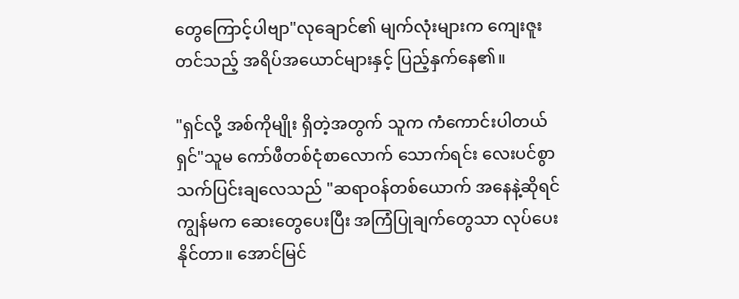တွေကြောင့်ပါဗျာ"လုချောင်၏ မျက်လုံးများက ကျေးဇူးတင်သည့် အရိပ်အယောင်များနှင့် ပြည့်နှက်နေ၏။

"ရှင်လို့ အစ်ကိုမျိုး ရှိတဲ့အတွက် သူက ကံကောင်းပါတယ်ရှင်"သူမ ကော်ဖီတစ်ငုံစာလောက် သောက်ရင်း လေးပင်စွာ သက်ပြင်းချလေသည် "ဆရာဝန်တစ်ယောက် အနေနဲ့ဆိုရင် ကျွန်မက ဆေးတွေပေးပြီး အကြံပြုချက်တွေသာ လုပ်ပေးနိုင်တာ။ အောင်မြင်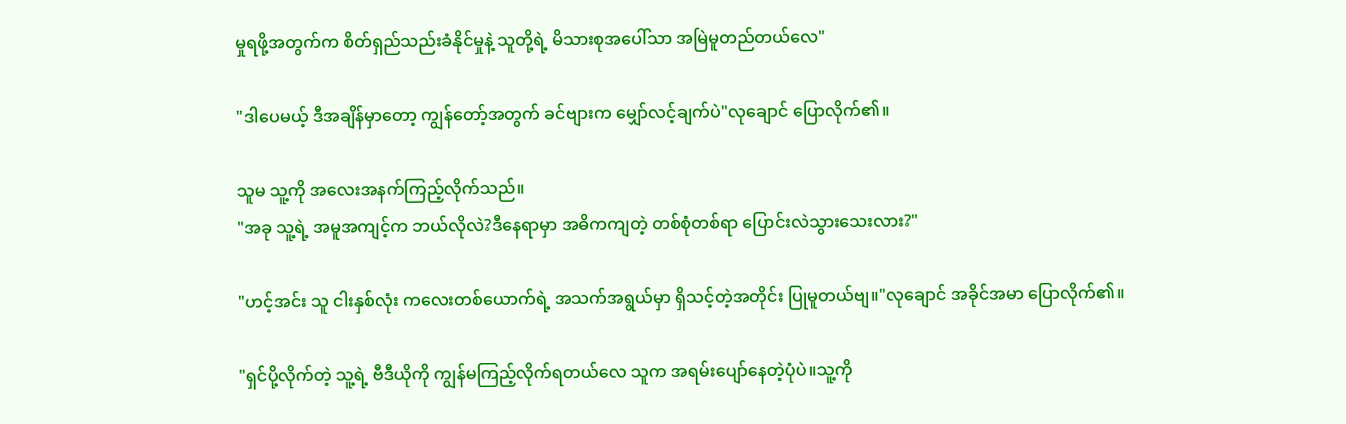မှုရဖို့အတွက်က စိတ်ရှည်သည်းခံနိုင်မှုနဲ့ သူတို့ရဲ့ မိသားစုအပေါ်သာ အမြဲမူတည်တယ်လေ"

"ဒါပေမယ့် ဒီအချိန်မှာတော့ ကျွန်တော့်အတွက် ခင်ဗျားက မျှော်လင့်ချက်ပဲ"လုချောင် ပြောလိုက်၏။

သူမ သူ့ကို အလေးအနက်ကြည့်လိုက်သည်။
"အခု သူ့ရဲ့ အမူအကျင့်က ဘယ်လိုလဲ?ဒီနေရာမှာ အဓိကကျတဲ့ တစ်စုံတစ်ရာ ပြောင်းလဲသွားသေးလား?"

"ဟင့်အင်း သူ ငါးနှစ်လုံး ကလေးတစ်ယောက်ရဲ့ အသက်အရွယ်မှာ ရှိသင့်တဲ့အတိုင်း ပြုမူတယ်ဗျ။"လုချောင် အခိုင်အမာ ပြောလိုက်၏။

"ရှင်ပို့လိုက်တဲ့ သူ့ရဲ့ ဗီဒီယိုကို ကျွန်မကြည့်လိုက်ရတယ်လေ သူက အရမ်းပျော်နေတဲ့ပုံပဲ။သူ့ကို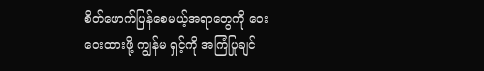စိတ်ဖောက်ပြန်စေမယ့်အရာတွေကို ဝေးဝေးထားဖို့ ကျွန်မ ရှင့်ကို အကြံပြုချင်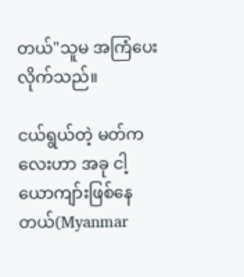တယ်"သူမ အကြံပေးလိုက်သည်။

ငယ်ရွယ်တဲ့ မတ်ကလေးဟာ အခု ငါ့ယောကျာ်းဖြစ်နေတယ်(Myanmar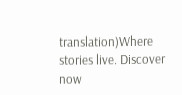translation)Where stories live. Discover now